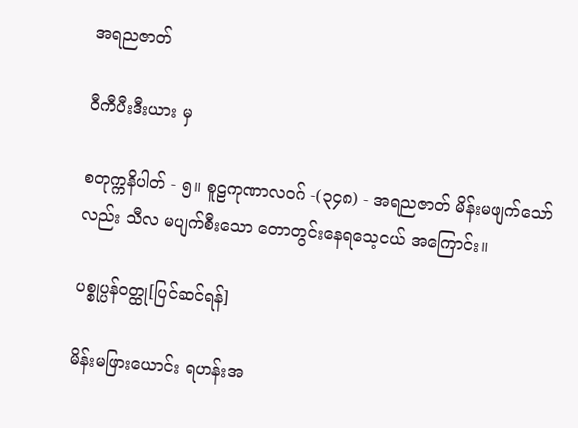အရညဇာတ်

ဝီကီပီးဒီးယား မှ

စတုက္ကနိပါတ် - ၅။ စူဠကုဏာလဝဂ် -(၃၄၈) - အရညဇာတ် မိန်းမဖျက်သော်လည်း သီလ မပျက်စီးသော တောတွင်းနေရသေ့ငယ် အကြောင်း။

ပစ္စုပ္ပန်ဝတ္ထု[ပြင်ဆင်ရန်]

မိန်းမဖြားယောင်း ရဟန်းအ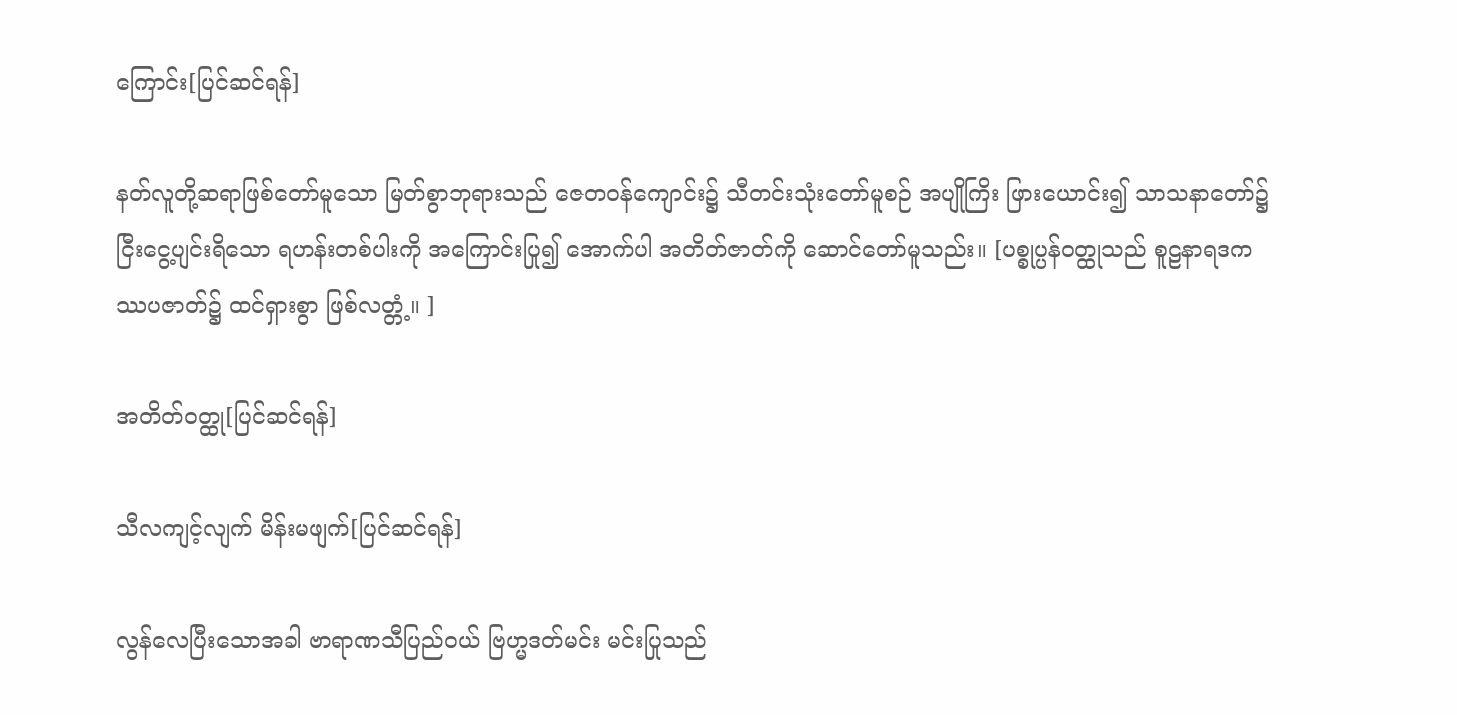ကြောင်း[ပြင်ဆင်ရန်]

နတ်လူတို့ဆရာဖြစ်တော်မူသော မြတ်စွာဘုရားသည် ဇေတဝန်ကျောင်း၌ သီတင်းသုံးတော်မူစဉ် အပျိုကြိး ဖြားယောင်း၍ သာသနာတော်၌ ငြီးငွေ့ပျင်းရိသော ရဟန်းတစ်ပါးကို အကြောင်းပြု၍ အောက်ပါ အတိတ်ဇာတ်ကို ဆောင်တော်မူသည်း။ [ပစ္စုပ္ပန်ဝတ္ထုသည် စူဠနာရဒကဿပဇာတ်၌ ထင်ရှားစွာ ဖြစ်လတ္တံ့။ ]

အတိတ်ဝတ္ထု[ပြင်ဆင်ရန်]

သီလကျင့်လျက် မိန်းမဖျက်[ပြင်ဆင်ရန်]

လွန်လေပြီးသောအခါ ဗာရာဏသီပြည်ဝယ် ဗြဟ္မဒတ်မင်း မင်းပြုသည်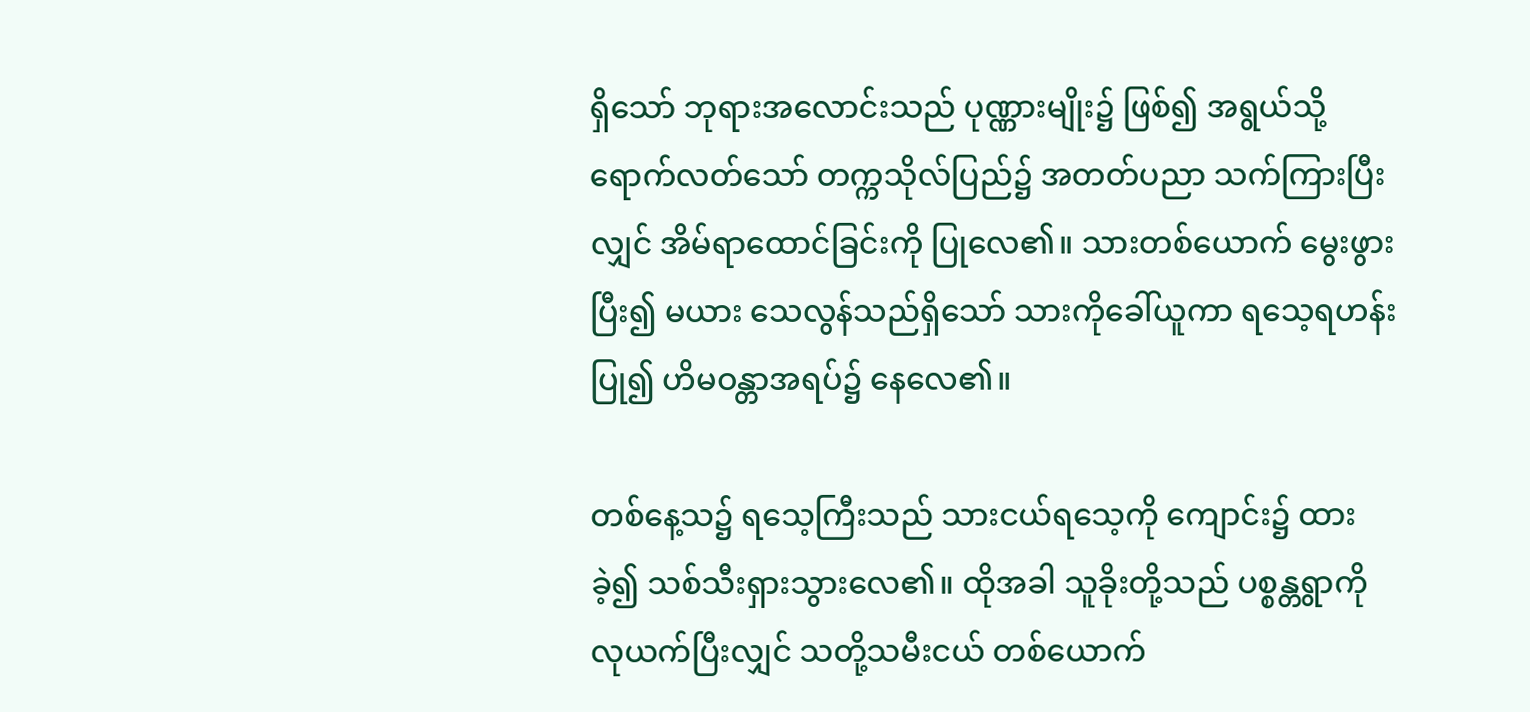ရှိသော် ဘုရားအလောင်းသည် ပုဏ္ဏားမျိုး၌ ဖြစ်၍ အရွယ်သို့ရောက်လတ်သော် တက္ကသိုလ်ပြည်၌ အတတ်ပညာ သက်ကြားပြီးလျှင် အိမ်ရာထောင်ခြင်းကို ပြုလေ၏။ သားတစ်ယောက် မွေးဖွားပြီး၍ မယား သေလွန်သည်ရှိသော် သားကိုခေါ်ယူကာ ရသေ့ရဟန်းပြု၍ ဟိမဝန္တာအရပ်၌ နေလေ၏။

တစ်နေ့သ၌ ရသေ့ကြီးသည် သားငယ်ရသေ့ကို ကျောင်း၌ ထားခဲ့၍ သစ်သီးရှားသွားလေ၏။ ထိုအခါ သူခိုးတို့သည် ပစ္စန္တရွာကို လုယက်ပြီးလျှင် သတို့သမီးငယ် တစ်ယောက်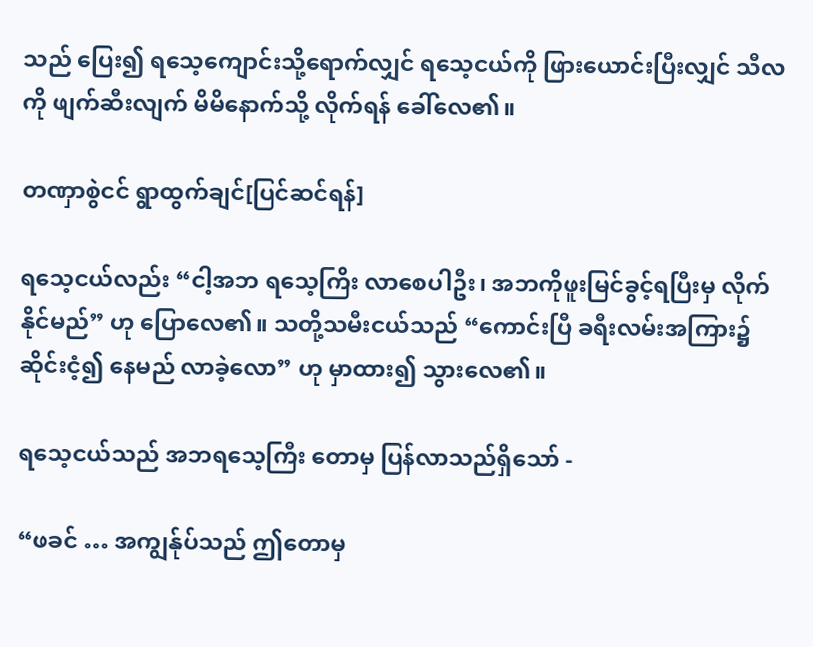သည် ပြေး၍ ရသေ့ကျောင်းသို့ရောက်လျှင် ရသေ့ငယ်ကို ဖြားယောင်းပြီးလျှင် သီလကို ဖျက်ဆီးလျက် မိမိနောက်သို့ လိုက်ရန် ခေါ်လေ၏။

တဏှာစွဲငင် ရွာထွက်ချင်[ပြင်ဆင်ရန်]

ရသေ့ငယ်လည်း “ငါ့အဘ ရသေ့ကြိး လာစေပါဦး၊ အဘကိုဖူးမြင်ခွင့်ရပြီးမှ လိုက်နိုင်မည်” ဟု ပြောလေ၏။ သတို့သမီးငယ်သည် “ကောင်းပြီ ခရီးလမ်းအကြား၌ ဆိုင်းငံ့၍ နေမည် လာခဲ့လော” ဟု မှာထား၍ သွားလေ၏။

ရသေ့ငယ်သည် အဘရသေ့ကြီး တောမှ ပြန်လာသည်ရှိသော် -

“ဖခင် … အကျွန်ုပ်သည် ဤတောမှ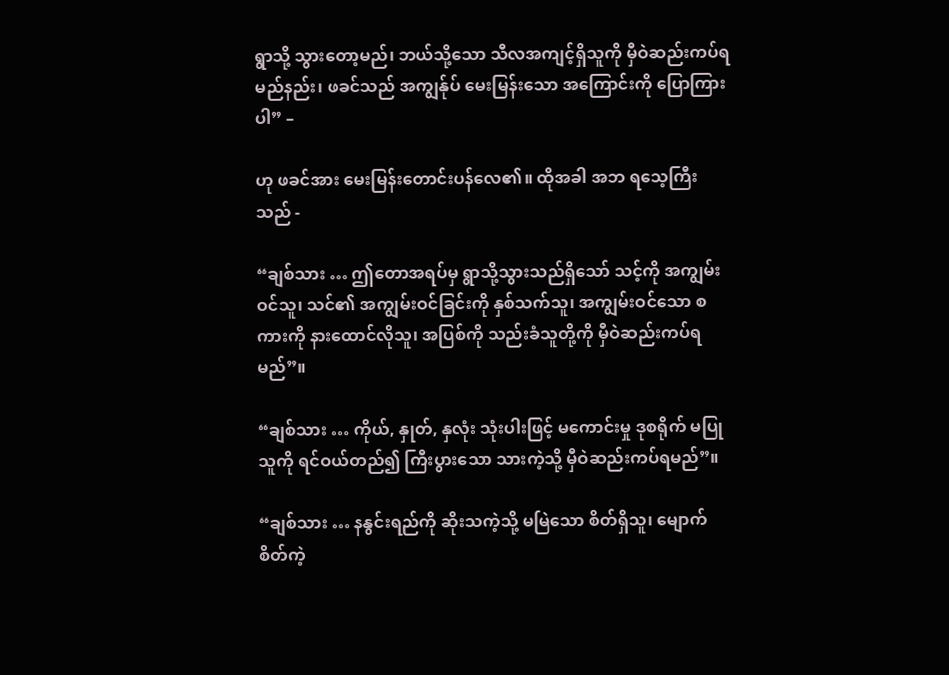ရွာသို့ သွားတော့မည်၊ ဘယ်သို့သော သီလအကျင့်ရှိသူကို မှီဝဲဆည်းကပ်ရမည်နည်း၊ ဖခင်သည် အကျွန်ုပ် မေးမြန်းသော အကြောင်းကို ပြောကြားပါ” –

ဟု ဖခင်အား မေးမြန်းတောင်းပန်လေ၏။ ထိုအခါ အဘ ရသေ့ကြီးသည် -

“ချစ်သား … ဤတောအရပ်မှ ရွာသို့သွားသည်ရှိသော် သင့်ကို အကျွမ်းဝင်သူ၊ သင်၏ အကျွမ်းဝင်ခြင်းကို နှစ်သက်သူ၊ အကျွမ်းဝင်သော စကားကို နားထောင်လိုသူ၊ အပြစ်ကို သည်းခံသူတို့ကို မှီဝဲဆည်းကပ်ရမည်”။

“ချစ်သား … ကိုယ်, နှုတ်, နှလုံး သုံးပါးဖြင့် မကောင်းမှု ဒုစရိုက် မပြုသူကို ရင်ဝယ်တည်၍ ကြီးပွားသော သားကဲ့သို့ မှီဝဲဆည်းကပ်ရမည်”။

“ချစ်သား … နနွင်းရည်ကို ဆိုးသကဲ့သို့ မမြဲသော စိတ်ရှိသူ၊ မျောက်စိတ်ကဲ့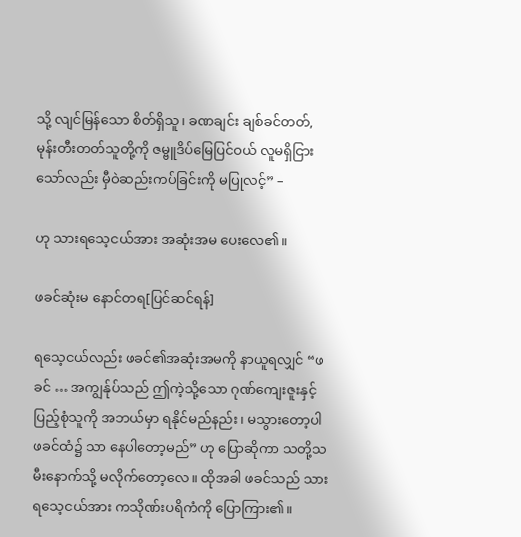သို့ လျင်မြန်သော စိတ်ရှိသူ၊ ခဏချင်း ချစ်ခင်တတ်, မုန်းတီးတတ်သူတို့ကို ဇမ္ဗူဒိပ်မြေပြင်ဝယ် လူမရှိငြားသော်လည်း မှီဝဲဆည်းကပ်ခြင်းကို မပြုလင့်” –

ဟု သားရသေ့ငယ်အား အဆုံးအမ ပေးလေ၏။

ဖခင်ဆုံးမ နောင်တရ[ပြင်ဆင်ရန်]

ရသေ့ငယ်လည်း ဖခင်၏အဆုံးအမကို နာယူရလျှင် “ဖခင် … အကျွန်ုပ်သည် ဤကဲ့သို့သော ဂုဏ်ကျေးဇူးနှင့် ပြည့်စုံသူကို အဘယ်မှာ ရနိုင်မည်နည်း၊ မသွားတော့ပါ ဖခင်ထံ၌ သာ နေပါတော့မည်” ဟု ပြောဆိုကာ သတို့သမီးနောက်သို့ မလိုက်တော့လေ။ ထိုအခါ ဖခင်သည် သားရသေ့ငယ်အား ကသိုဏ်းပရိကံကို ပြောကြား၏။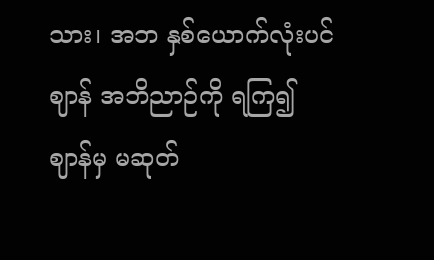သား၊ အဘ နှစ်ယောက်လုံးပင် ဈာန် အဘိညာဉ်ကို ရကြ၍ ဈာန်မှ မဆုတ်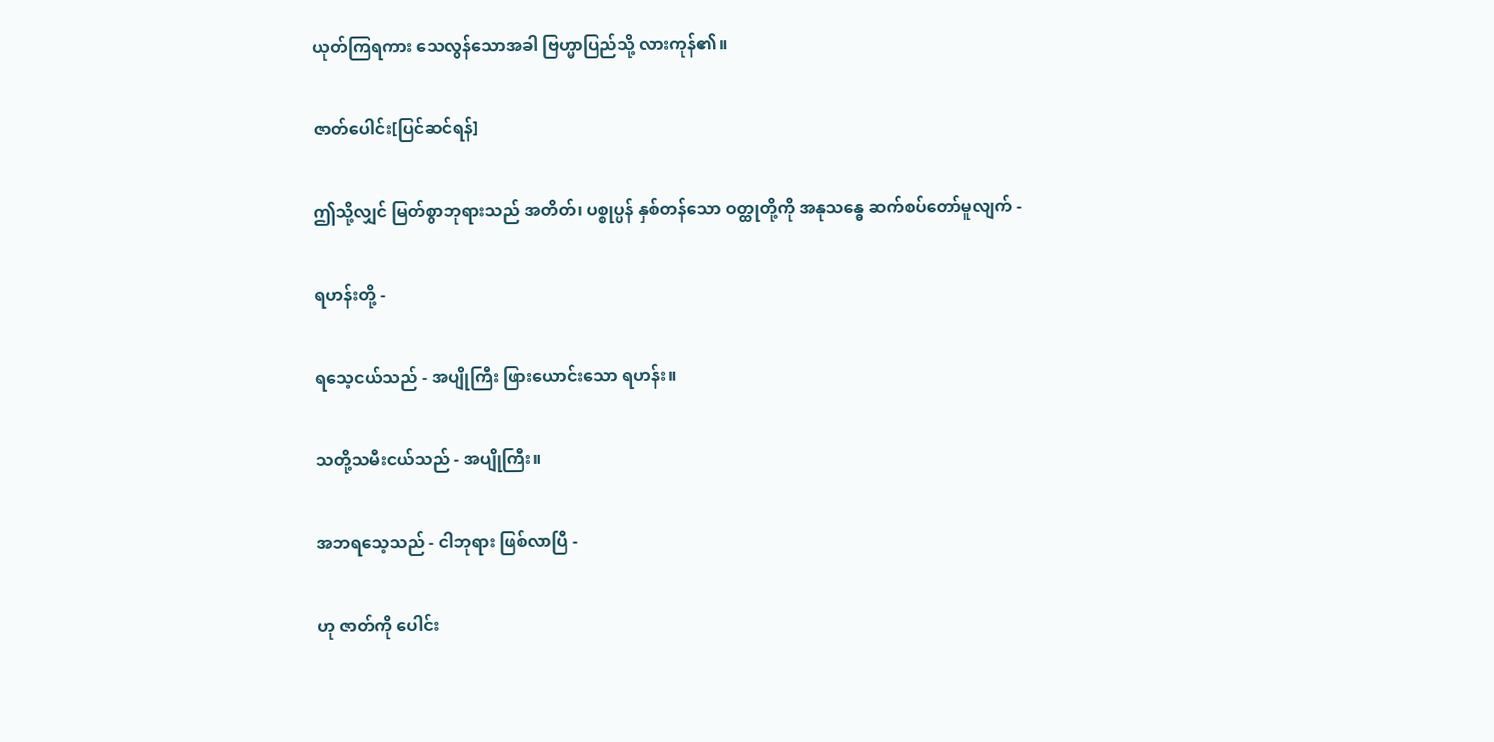ယုတ်ကြရကား သေလွန်သောအခါ ဗြဟ္မာပြည်သို့ လားကုန်၏။

ဇာတ်ပေါင်း[ပြင်ဆင်ရန်]

ဤသို့လျှင် မြတ်စွာဘုရားသည် အတိတ်၊ ပစ္စုပ္ပန် နှစ်တန်သော ဝတ္ထုတို့ကို အနုသန္ဓေ ဆက်စပ်တော်မူလျက် -

ရဟန်းတို့ -

ရသေ့ငယ်သည် - အပျိုကြီး ဖြားယောင်းသော ရဟန်း။

သတို့သမီးငယ်သည် - အပျိုကြီး။

အဘရသေ့သည် - ငါဘုရား ဖြစ်လာပြီ -

ဟု ဇာတ်ကို ပေါင်း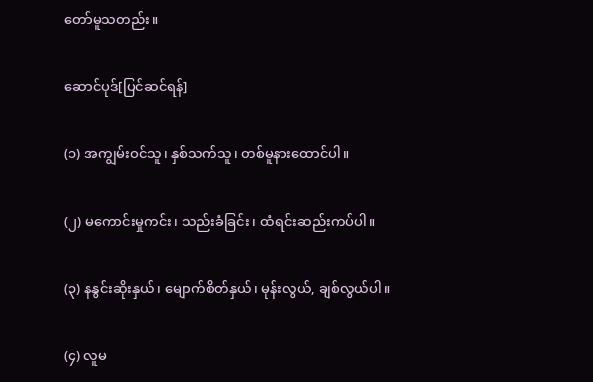တော်မူသတည်း။

ဆောင်ပုဒ်[ပြင်ဆင်ရန်]

(၁) အကျွမ်းဝင်သူ၊ နှစ်သက်သူ၊ တစ်မူနားထောင်ပါ။

(၂) မကောင်းမှုကင်း၊ သည်းခံခြင်း၊ ထံရင်းဆည်းကပ်ပါ။

(၃) နနွင်းဆိုးနှယ်၊ မျောက်စိတ်နှယ်၊ မုန်းလွယ်, ချစ်လွယ်ပါ။

(၄) လူမ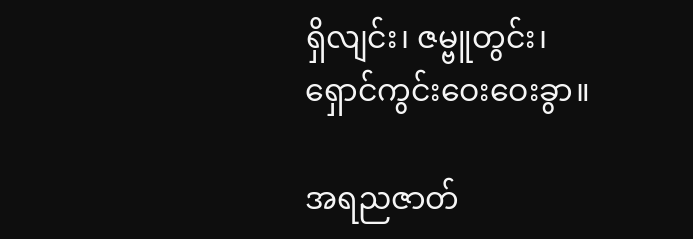ရှိလျင်း၊ ဇမ္ဗူတွင်း၊ ရှောင်ကွင်းဝေးဝေးခွာ။

အရညဇာတ်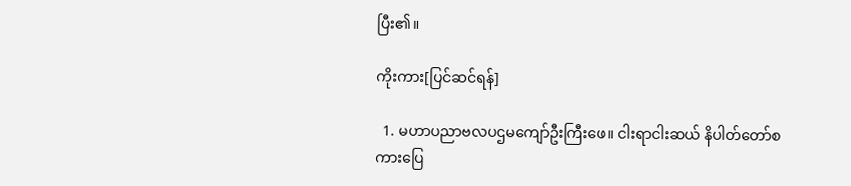ပြီး၏။

ကိုးကား[ပြင်ဆင်ရန်]

  1. မဟာပညာဗလပဌမကျော်ဦးကြီးဖေ။ ငါးရာငါးဆယ် နိပါတ်တော်စကားပြေ